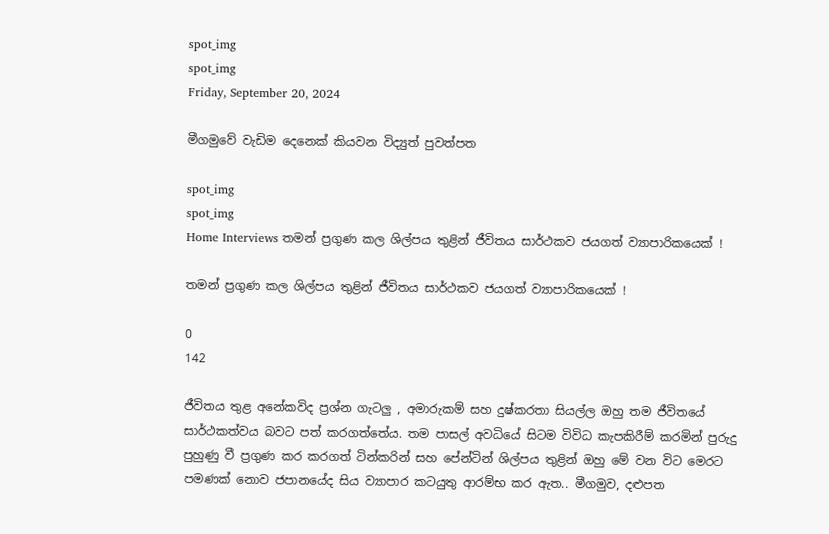spot_img
spot_img
Friday, September 20, 2024

මීගමුවේ වැඩිම දෙනෙක් කියවන විද්‍යුත් පුවත්පත

spot_img
spot_img
Home Interviews තමන් ප්‍රගුණ කල ශිල්පය තුළින් ජීවිතය සාර්ථකව ජයගත් ව්‍යාපාරිකයෙක් !

තමන් ප්‍රගුණ කල ශිල්පය තුළින් ජීවිතය සාර්ථකව ජයගත් ව්‍යාපාරිකයෙක් !

0
142

ජීවිතය තුළ අනේකවිද ප්‍රශ්න ගැටලු , අමාරුකම් සහ දුෂ්කරතා සියල්ල ඔහු තම ජීවිතයේ සාර්ථකත්වය බවට පත් කරගත්තේය. තම පාසල් අවධියේ සිටම විවිධ කැපකිරීම් කරමින් පුරුදු පුහුණු වී ප්‍රගුණ කර කරගත් ටින්කරින් සහ පේන්ටින් ශිල්පය තුළින් ඔහු මේ වන විට මෙරට පමණක් නොව ජපානයේද සිය ව්‍යාපාර කටයුතු ආරම්භ කර ඇත.. මීගමුව, දළුපත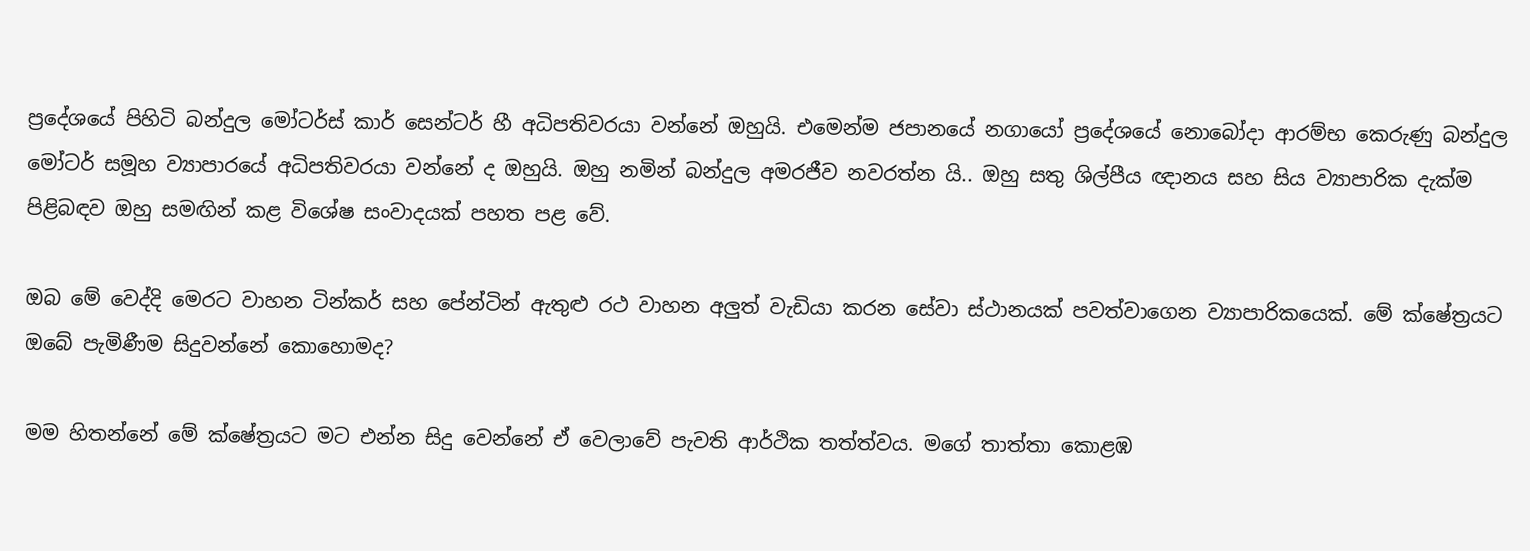ප්‍රදේශයේ පිහිටි බන්දුල මෝටර්ස් කාර් සෙන්ටර් හී අධිපතිවරයා වන්නේ ඔහුයි. එමෙන්ම ජපානයේ නගායෝ ප්‍රදේශයේ නොබෝදා ආරම්භ කෙරුණු බන්දුල මෝටර් සමූහ ව්‍යාපාරයේ අධිපතිවරයා වන්නේ ද ඔහුයි. ඔහු නමින් බන්දුල අමරජීව නවරත්න යි.. ඔහු සතු ශිල්පීය ඥානය සහ සිය ව්‍යාපාරික දැක්ම පිළිබඳව ඔහු සමඟින් කළ විශේෂ සංවාදයක් පහත පළ වේ.

ඔබ මේ වෙද්දි මෙරට වාහන ටින්කර් සහ පේන්ටින් ඇතුළු රථ වාහන අලුත් වැඩියා කරන සේවා ස්ථානයක් පවත්වාගෙන ව්‍යාපාරිකයෙක්. මේ ක්ෂේත්‍රයට ඔබේ පැමිණීම සිදුවන්නේ කොහොමද?

මම හිතන්නේ මේ ක්ෂේත්‍රයට මට එන්න සිදු වෙන්නේ ඒ වෙලාවේ පැවති ආර්ථික තත්ත්වය. මගේ තාත්තා කොළඹ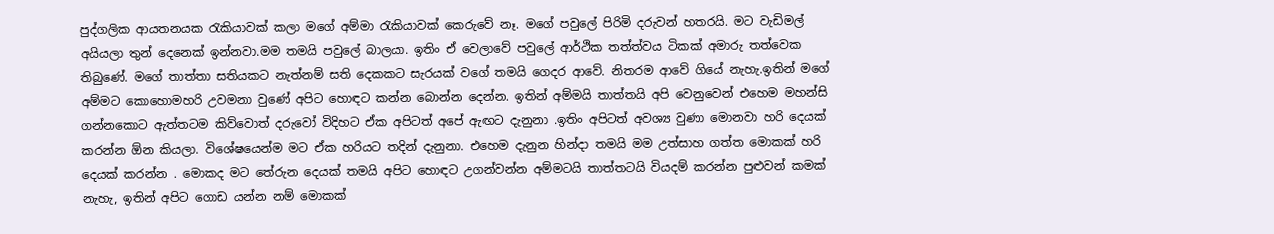පුද්ගලික ආයතනයක රැකියාවක් කලා මගේ අම්මා රැකියාවක් කෙරුවේ නෑ. මගේ පවුලේ පිරිමි දරුවන් හතරයි. මට වැඩිමල් අයියලා තුන් දෙනෙක් ඉන්නවා.මම තමයි පවුලේ බාලයා. ඉතිං ඒ වෙලාවේ පවුලේ ආර්ථික තත්ත්වය ටිකක් අමාරු තත්වෙක තිබුණේ. මගේ තාත්තා සතියකට නැත්නම් සති දෙකකට සැරයක් වගේ තමයි ගෙදර ආවේ. නිතරම ආවේ ගියේ නැහැ.ඉතින් මගේ අම්මට කොහොමහරි උවමනා වුණේ අපිට හොඳට කන්න බොන්න දෙන්න. ඉතින් අම්මයි තාත්තයි අපි වෙනුවෙන් එහෙම මහන්සි ගන්නකොට ඇත්තටම කිව්වොත් දරුවෝ විදිහට ඒක අපිටත් අපේ ඇඟට දැනුනා .ඉතිං අපිටත් අවශ්‍ය වුණා මොනවා හරි දෙයක් කරන්න ඕන කියලා. විශේෂයෙන්ම මට ඒක හරියට තදින් දැනුනා. එහෙම දැනුන හින්දා තමයි මම උත්සාහ ගත්ත මොකක් හරි දෙයක් කරන්න . මොකද මට තේරුන දෙයක් තමයි අපිට හොඳට උගන්වන්න අම්මටයි තාත්තටයි වියදම් කරන්න පුළුවන් කමක් නැහැ, ඉතින් අපිට ගොඩ යන්න නම් මොකක්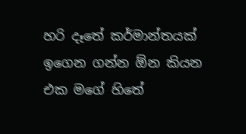හරි දෑතේ කර්මාන්තයක් ඉගෙන ගන්න ඕන කියන එක මගේ හිතේ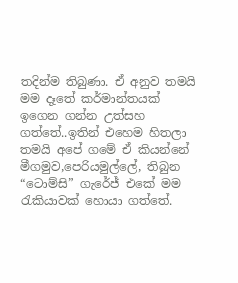තදින්ම තිබුණා. ඒ අනුව තමයි මම දෑතේ කර්මාන්තයක් ඉගෙන ගන්න උත්සහ ගත්තේ..ඉතින් එහෙම හිතලා තමයි අපේ ගමේ ඒ කියන්නේ මීගමුව,පෙරියමුල්ලේ, තිබුන “ටොම්සි” ගැරේජ් එකේ මම රැකියාවක් හොයා ගත්තේ.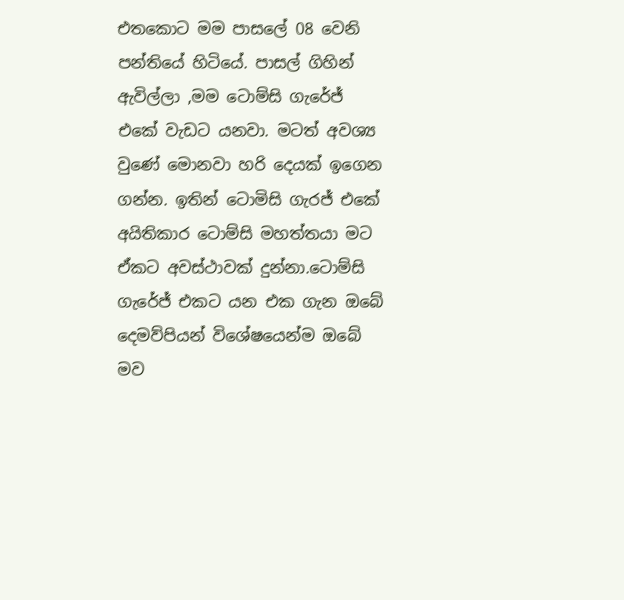එතකොට මම පාසලේ 08 වෙනි පන්තියේ හිටියේ. පාසල් ගිහින් ඇවිල්ලා ,මම ටොම්සි ගැරේජ් එකේ වැඩට යනවා. මටත් අවශ්‍ය වුණේ මොනවා හරි දෙයක් ඉගෙන ගන්න. ඉතින් ටොමිසි ගැරජ් එකේ අයිතිකාර ටොම්සි මහත්තයා මට ඒකට අවස්ථාවක් දුන්නා.ටොම්සි ගැරේජ් එකට යන එක ගැන ඔබේ දෙමව්පියන් විශේෂයෙන්ම ඔබේ මව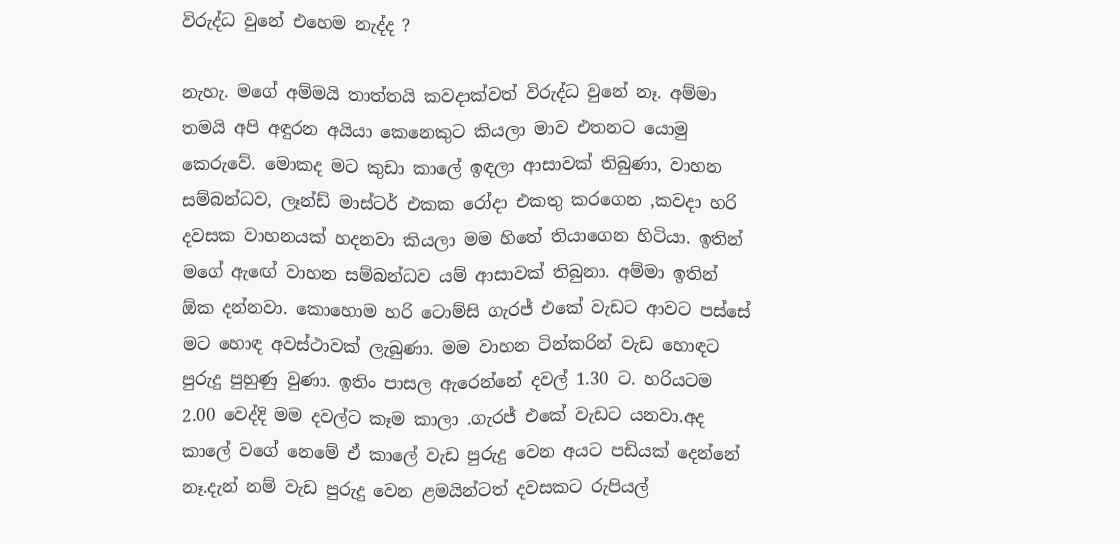විරුද්ධ වුනේ එහෙම නැද්ද ?

නැහැ. මගේ අම්මයි තාත්තයි කවදාක්වත් විරුද්ධ වුනේ නෑ. අම්මා තමයි අපි අඳුරන අයියා කෙනෙකුට කියලා මාව එතනට යොමු කෙරුවේ. මොකද මට කුඩා කාලේ ඉඳලා ආසාවක් තිබුණා, වාහන සම්බන්ධව, ලෑන්ඩ් මාස්ටර් එකක රෝදා එකතු කරගෙන ,කවදා හරි දවසක වාහනයක් හදනවා කියලා මම හිතේ තියාගෙන හිටියා. ඉතින් මගේ ඇඟේ වාහන සම්බන්ධව යම් ආසාවක් තිබුනා. අම්මා ඉතින් ඕක දන්නවා. කොහොම හරි ටොම්සි ගැරජ් එකේ වැඩට ආවට පස්සේ මට හොඳ අවස්ථාවක් ලැබුණා. මම වාහන ටින්කරින් වැඩ හොඳට පුරුදු පුහුණු වුණා. ඉතිං පාසල ඇරෙන්නේ දවල් 1.30 ට. හරියටම 2.00 වෙද්දි මම දවල්ට කෑම කාලා .ගැරජ් එකේ වැඩට යනවා.අද කාලේ වගේ නෙමේ ඒ කාලේ වැඩ පුරුදු වෙන අයට පඩියක් දෙන්නේ නෑ.දැන් නම් වැඩ පුරුදු වෙන ළමයින්ටත් දවසකට රුපියල්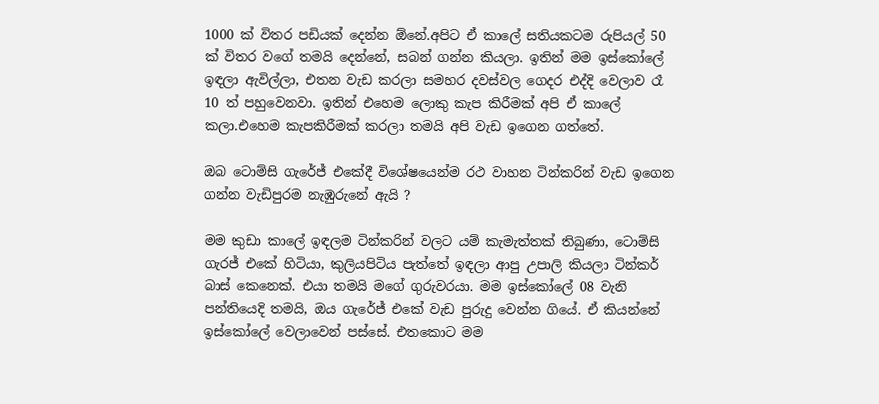1000 ක් විතර පඩියක් දෙන්න ඕනේ.අපිට ඒ කාලේ සතියකටම රුපියල් 50 ක් විතර වගේ තමයි දෙන්නේ, සබන් ගන්න කියලා. ඉතින් මම ඉස්කෝලේ ඉඳලා ඇවිල්ලා, එතන වැඩ කරලා සමහර දවස්වල ගෙදර එද්දි වෙලාව රෑ 10 ත් පහුවෙනවා. ඉතින් එහෙම ලොකු කැප කිරීමක් අපි ඒ කාලේ කලා.එහෙම කැපකිරීමක් කරලා තමයි අපි වැඩ ඉගෙන ගත්තේ.

ඔබ ටොම්සි ගැරේජ් එකේදී විශේෂයෙන්ම රථ වාහන ටින්කරින් වැඩ ඉගෙන ගන්න වැඩිපුරම නැඹුරුනේ ඇයි ?

මම කුඩා කාලේ ඉඳලම ටින්කරින් වලට යම් කැමැත්තක් තිබුණා, ටොම්සි ගැරජ් එකේ හිටියා, කුලියපිටිය පැත්තේ ඉඳලා ආපු උපාලි කියලා ටින්කර් බාස් කෙනෙක්. එයා තමයි මගේ ගුරුවරයා. මම ඉස්කෝලේ 08 වැනි පන්තියෙදි තමයි, ඔය ගැරේජ් එකේ වැඩ පුරුදු වෙන්න ගියේ. ඒ කියන්නේ ඉස්කෝලේ වෙලාවෙන් පස්සේ. එතකොට මම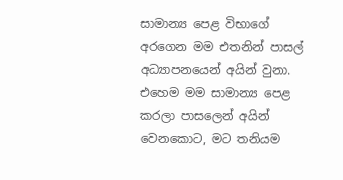සාමාන්‍ය පෙළ විභාගේ අරගෙන මම එතනින් පාසල් අධ්‍යාපනයෙන් අයින් වුනා. එහෙම මම සාමාන්‍ය පෙළ කරලා පාසලෙන් අයින් වෙනකොට, මට තනියම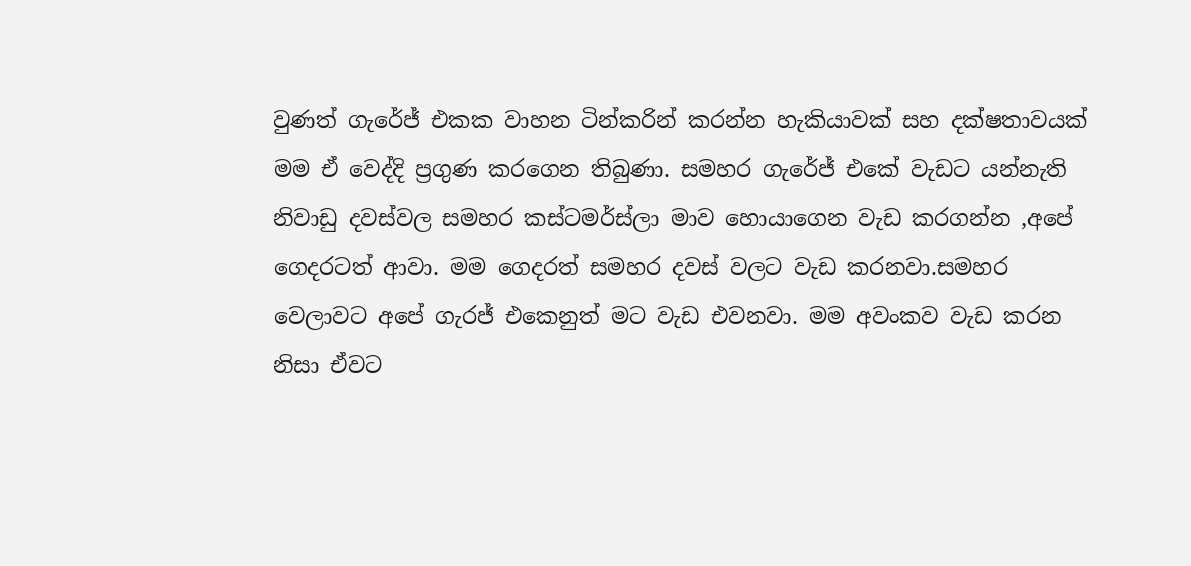වුණත් ගැරේජ් එකක වාහන ටින්කරින් කරන්න හැකියාවක් සහ දක්ෂතාවයක් මම ඒ වෙද්දි ප්‍රගුණ කරගෙන තිබුණා. සමහර ගැරේජ් එකේ වැඩට යන්නැති නිවාඩු දවස්වල සමහර කස්ටමර්ස්ලා මාව හොයාගෙන වැඩ කරගන්න ,අපේ ගෙදරටත් ආවා. මම ගෙදරත් සමහර දවස් වලට වැඩ කරනවා.සමහර වෙලාවට අපේ ගැරජ් එකෙනුත් මට වැඩ එවනවා. මම අවංකව වැඩ කරන නිසා ඒවට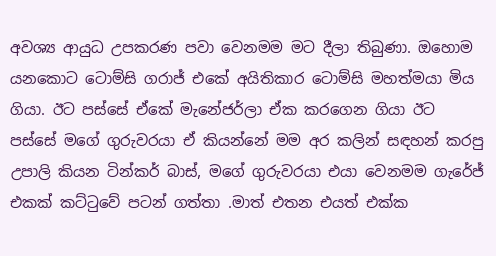අවශ්‍ය ආයුධ උපකරණ පවා වෙනමම මට දීලා තිබුණා. ඔහොම යනකොට ටොම්සි ගරාජ් එකේ අයිතිකාර ටොම්සි මහත්මයා මිය ගියා. ඊට පස්සේ ඒකේ මැනේජර්ලා ඒක කරගෙන ගියා ඊට පස්සේ මගේ ගුරුවරයා ඒ කියන්නේ මම අර කලින් සඳහන් කරපු උපාලි කියන ටින්කර් බාස්, මගේ ගුරුවරයා එයා වෙනමම ගැරේජ් එකක් කට්ටුවේ පටන් ගත්තා .මාත් එතන එයත් එක්ක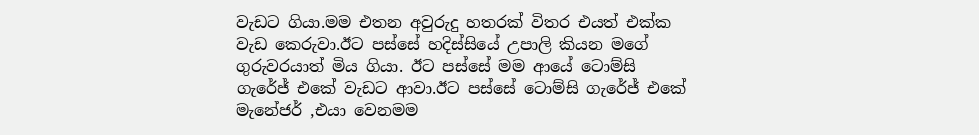වැඩට ගියා.මම එතන අවුරුදු හතරක් විතර එයත් එක්ක වැඩ කෙරුවා.ඊට පස්සේ හදිස්සියේ උපාලි කියන මගේ ගුරුවරයාත් මිය ගියා. ඊට පස්සේ මම ආයේ ටොම්සි ගැරේජ් එකේ වැඩට ආවා.ඊට පස්සේ ටොම්සි ගැරේජ් එකේ මැනේජර් ,එයා වෙනමම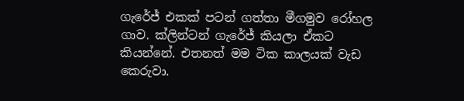ගැරේජ් එකක් පටන් ගත්තා මීගමුව රෝහල ගාව. ක්ලින්ටන් ගැරේජ් කියලා ඒකට කියන්නේ. එතනත් මම ටික කාලයක් වැඩ කෙරුවා.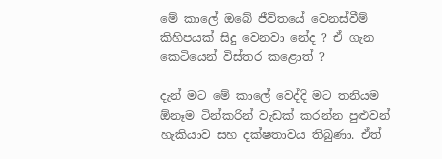මේ කාලේ ඔබේ ජීවිතයේ වෙනස්වීම් කිහිපයක් සිදු වෙනවා නේද ? ඒ ගැන කෙටියෙන් විස්තර කළොත් ?

දැන් මට මේ කාලේ වෙද්දි මට තනියම ඕනෑම ටින්කරින් වැඩක් කරන්න පුළුවන් හැකියාව සහ දක්ෂතාවය තිබුණා. ඒත්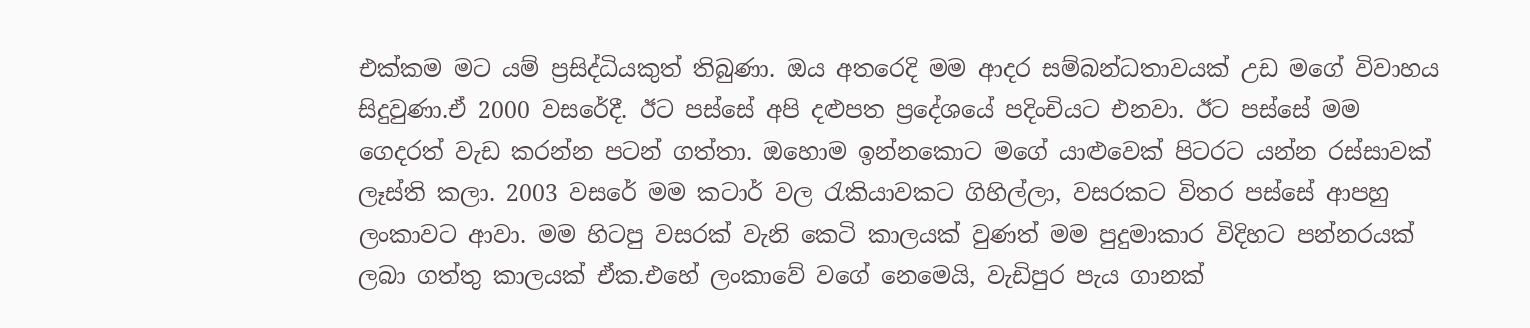එක්කම මට යම් ප්‍රසිද්ධියකුත් තිබුණා. ඔය අතරෙදි මම ආදර සම්බන්ධතාවයක් උඩ මගේ විවාහය සිදුවුණා.ඒ 2000 වසරේදී. ඊට පස්සේ අපි දළුපත ප්‍රදේශයේ පදිංචියට එනවා. ඊට පස්සේ මම ගෙදරත් වැඩ කරන්න පටන් ගත්තා. ඔහොම ඉන්නකොට මගේ යාළුවෙක් පිටරට යන්න රස්සාවක් ලෑස්ති කලා. 2003 වසරේ මම කටාර් වල රැකියාවකට ගිහිල්ලා, වසරකට විතර පස්සේ ආපහු ලංකාවට ආවා. මම හිටපු වසරක් වැනි කෙටි කාලයක් වුණත් මම පුදුමාකාර විදිහට පන්නරයක් ලබා ගත්තු කාලයක් ඒක.එහේ ලංකාවේ වගේ නෙමෙයි, වැඩිපුර පැය ගානක්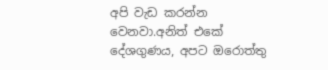අපි වැඩ කරන්න වෙනවා.අනිත් එකේ දේශගුණය, අපට ඔරොත්තු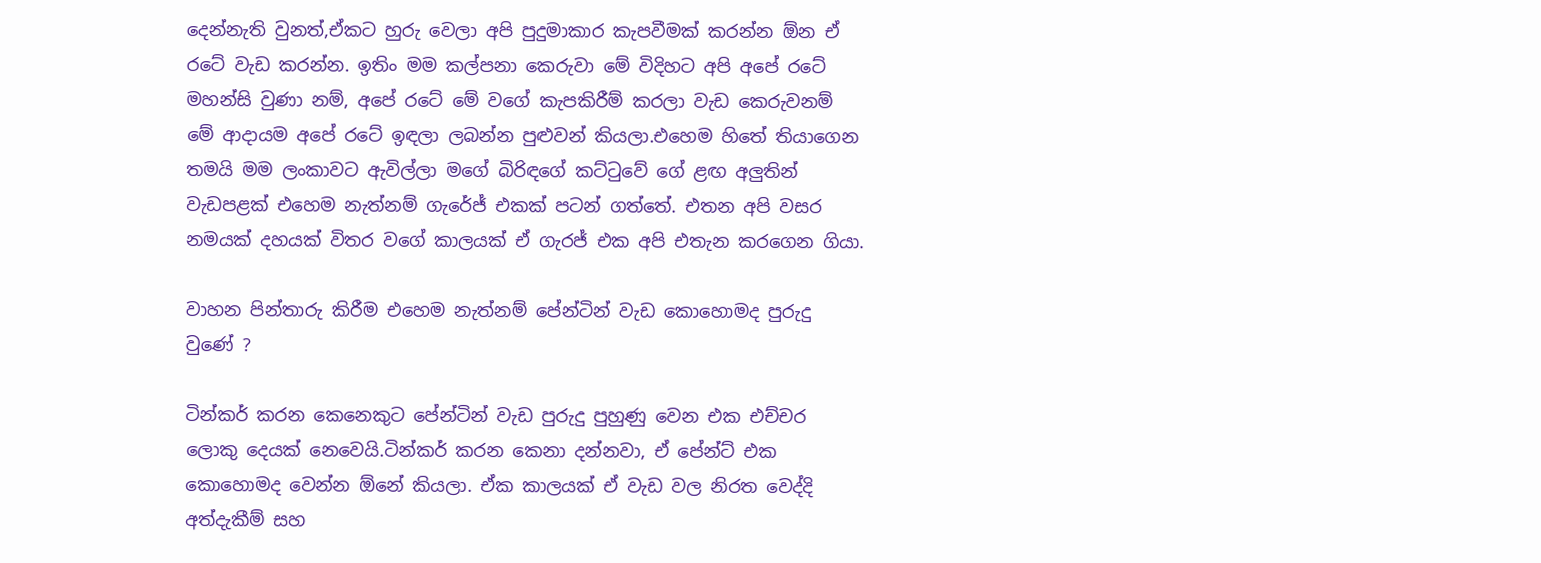දෙන්නැති වුනත්,ඒකට හුරු වෙලා අපි පුදුමාකාර කැපවීමක් කරන්න ඕන ඒ රටේ වැඩ කරන්න. ඉතිං මම කල්පනා කෙරුවා මේ විදිහට අපි අපේ රටේ මහන්සි වුණා නම්, අපේ රටේ මේ වගේ කැපකිරීම් කරලා වැඩ කෙරුවනම් මේ ආදායම අපේ රටේ ඉඳලා ලබන්න පුළුවන් කියලා.එහෙම හිතේ තියාගෙන තමයි මම ලංකාවට ඇවිල්ලා මගේ බිරිඳගේ කට්ටුවේ ගේ ළඟ අලුතින් වැඩපළක් එහෙම නැත්නම් ගැරේජ් එකක් පටන් ගත්තේ. එතන අපි වසර නමයක් දහයක් විතර වගේ කාලයක් ඒ ගැරජ් එක අපි එතැන කරගෙන ගියා.

වාහන පින්තාරු කිරීම එහෙම නැත්නම් පේන්ටින් වැඩ කොහොමද පුරුදු වුණේ ?

ටින්කර් කරන කෙනෙකුට පේන්ටින් වැඩ පුරුදු පුහුණු වෙන එක එච්චර ලොකු දෙයක් නෙවෙයි.ටින්කර් කරන කෙනා දන්නවා, ඒ පේන්ට් එක කොහොමද වෙන්න ඕනේ කියලා. ඒක කාලයක් ඒ වැඩ වල නිරත වෙද්දි අත්දැකීම් සහ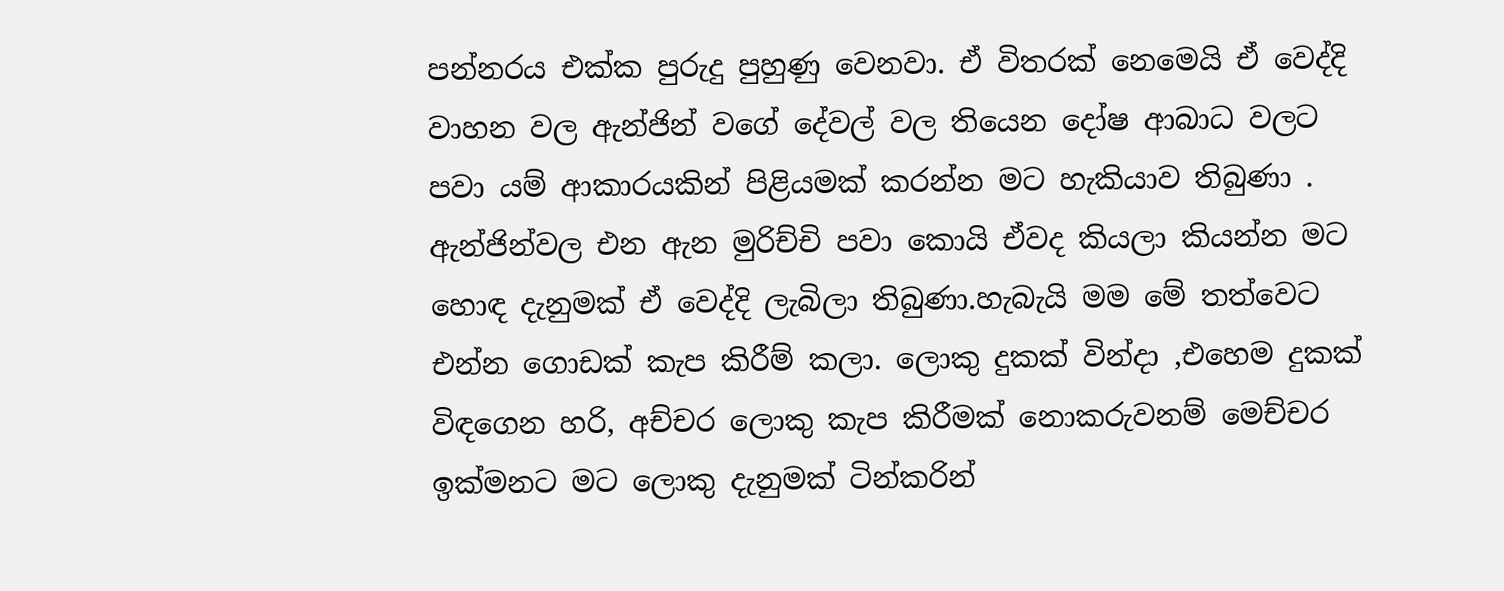පන්නරය එක්ක පුරුදු පුහුණු වෙනවා. ඒ විතරක් නෙමෙයි ඒ වෙද්දි වාහන වල ඇන්ජින් වගේ දේවල් වල තියෙන දෝෂ ආබාධ වලට පවා යම් ආකාරයකින් පිළියමක් කරන්න මට හැකියාව තිබුණා . ඇන්ජින්වල එන ඇන මුරිච්චි පවා කොයි ඒවද කියලා කියන්න මට හොඳ දැනුමක් ඒ වෙද්දි ලැබිලා තිබුණා.හැබැයි මම මේ තත්වෙට එන්න ගොඩක් කැප කිරීම් කලා. ලොකු දුකක් වින්දා ,එහෙම දුකක් විඳගෙන හරි, අච්චර ලොකු කැප කිරීමක් නොකරුවනම් මෙච්චර ඉක්මනට මට ලොකු දැනුමක් ටින්කරින්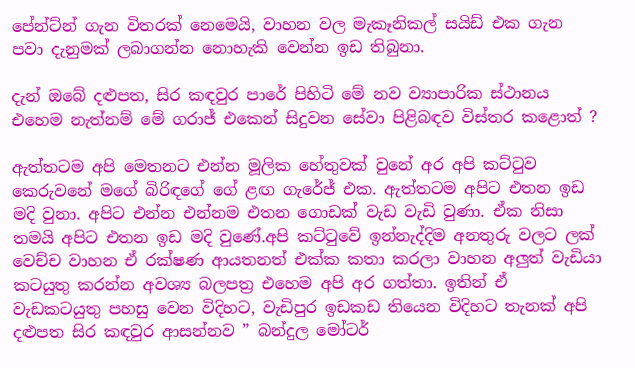පේන්ට්න් ගැන විතරක් නෙමෙයි, වාහන වල මැකෑනිකල් සයිඩ් එක ගැන පවා දැනුමක් ලබාගන්න නොහැකි වෙන්න ඉඩ තිබුනා.

දැන් ඔබේ දළුපත, සිර කඳවුර පාරේ පිහිටි මේ නව ව්‍යාපාරික ස්ථානය එහෙම නැත්නම් මේ ගරාජ් එකෙන් සිදුවන සේවා පිළිබඳව විස්තර කළොත් ?

ඇත්තටම අපි මෙතනට එන්න මූලික හේතුවක් වුනේ අර අපි කට්ටුව කෙරුවනේ මගේ බිරිඳගේ ගේ ළඟ ගැරේජ් එක. ඇත්තටම අපිට එතන ඉඩ මදි වුනා. අපිට එන්න එන්නම එතන ගොඩක් වැඩ වැඩි වුණා. ඒක නිසා තමයි අපිට එතන ඉඩ මදි වුණේ.අපි කට්ටුවේ ඉන්නැද්දිම අනතුරු වලට ලක් වෙච්ච වාහන ඒ රක්ෂණ ආයතනත් එක්ක කතා කරලා වාහන අලුත් වැඩියා කටයුතු කරන්න අවශ්‍ය බලපත්‍ර එහෙම අපි අර ගත්තා. ඉතින් ඒ වැඩකටයුතු පහසු වෙන විදිහට, වැඩිපුර ඉඩකඩ තියෙන විදිහට තැනක් අපි දළුපත සිර කඳවුර ආසන්නව ” බන්දුල මෝටර්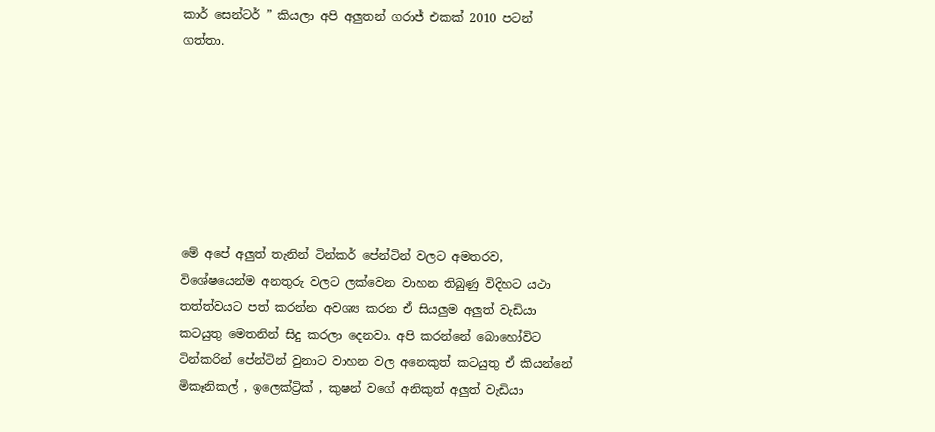කාර් සෙන්ටර් ” කියලා අපි අලුතන් ගරාජ් එකක් 2010 පටන් ගත්තා.







මේ අපේ අලුත් තැනින් ටින්කර් පේන්ටින් වලට අමතරව, විශේෂයෙන්ම අනතුරු වලට ලක්වෙන වාහන තිබුණු විදිහට යථා තත්ත්වයට පත් කරන්න අවශ්‍ය කරන ඒ සියලුම අලුත් වැඩියා කටයුතු මෙතනින් සිදු කරලා දෙනවා. අපි කරන්නේ බොහෝවිට ටින්කරින් පේන්ටින් වුනාට වාහන වල අනෙකුත් කටයුතු ඒ කියන්නේ මිකෑනිකල් , ඉලෙක්ට්‍රික් , කුෂන් වගේ අනිකුත් අලුත් වැඩියා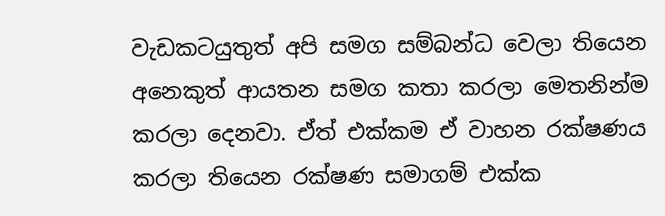වැඩකටයුතුත් අපි සමග සම්බන්ධ වෙලා තියෙන අනෙකුත් ආයතන සමග කතා කරලා මෙතනින්ම කරලා දෙනවා. ඒත් එක්කම ඒ වාහන රක්ෂණය කරලා තියෙන රක්ෂණ සමාගම් එක්ක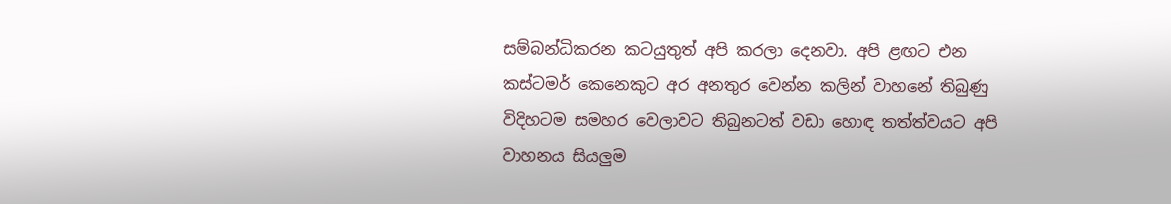සම්බන්ධිකරන කටයුතුත් අපි කරලා දෙනවා. අපි ළඟට එන කස්ටමර් කෙනෙකුට අර අනතුර වෙන්න කලින් වාහනේ තිබුණු විදිහටම සමහර වෙලාවට තිබුනටත් වඩා හොඳ තත්ත්වයට අපි වාහනය සියලුම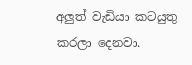අලුත් වැඩියා කටයුතු කරලා දෙනවා.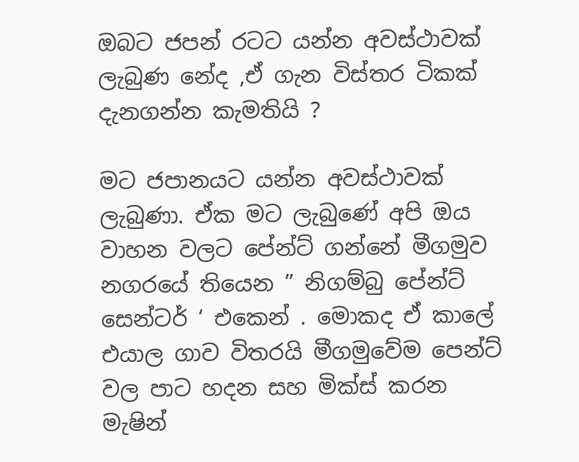ඔබට ජපන් රටට යන්න අවස්ථාවක් ලැබුණ නේද ,ඒ ගැන විස්තර ටිකක් දැනගන්න කැමතියි ?

මට ජපානයට යන්න අවස්ථාවක් ලැබුණා. ඒක මට ලැබුණේ අපි ඔය වාහන වලට පේන්ට් ගන්නේ මීගමුව නගරයේ තියෙන ” නිගම්බු පේන්ට් සෙන්ටර් ‘ එකෙන් . මොකද ඒ කාලේ එයාල ගාව විතරයි මීගමුවේම පෙන්ට් වල පාට හදන සහ මික්ස් කරන මැෂින්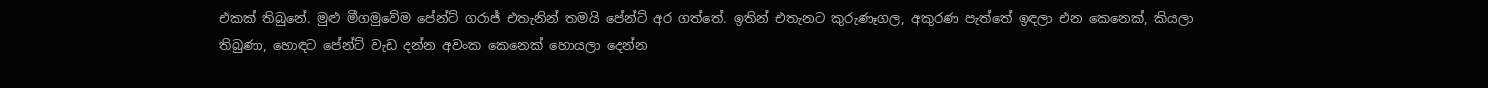එකක් තිබුනේ. මුළු මීගමුවේම පේන්ට් ගරාජ් එතැනින් තමයි පේන්ට් අර ගත්තේ. ඉතින් එතැනට කුරුණෑගල, අකුරණ පැත්තේ ඉඳලා එන කෙනෙක්, කියලා තිබුණා, හොඳට පේන්ට් වැඩ දන්න අවංක කෙනෙක් හොයලා දෙන්න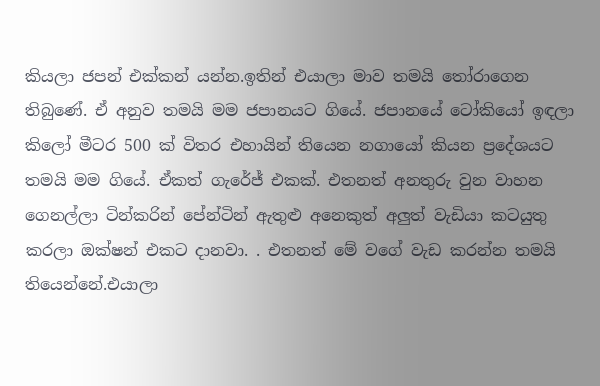කියලා ජපන් එක්කන් යන්න.ඉතින් එයාලා මාව තමයි තෝරාගෙන තිබුණේ. ඒ අනුව තමයි මම ජපානයට ගියේ. ජපානයේ ටෝකියෝ ඉඳලා කිලෝ මීටර 500 ක් විතර එහායින් තියෙන නගායෝ කියන ප්‍රදේශයට තමයි මම ගියේ. ඒකත් ගැරේජ් එකක්. එතනත් අනතුරු වුන වාහන ගෙනල්ලා ටින්කරින් පේන්ටින් ඇතුළු අනෙකුත් අලුත් වැඩියා කටයුතු කරලා ඔක්ෂන් එකට දානවා. . එතනත් මේ වගේ වැඩ කරන්න තමයි තියෙන්නේ.එයාලා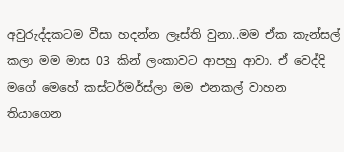අවුරුද්දකටම වීසා හදන්න ලෑස්ති වුනා..මම ඒක කැන්සල් කලා මම මාස 03 කින් ලංකාවට ආපහු ආවා. ඒ වෙද්දි මගේ මෙහේ කස්ටර්මර්ස්ලා මම එනකල් වාහන තියාගෙන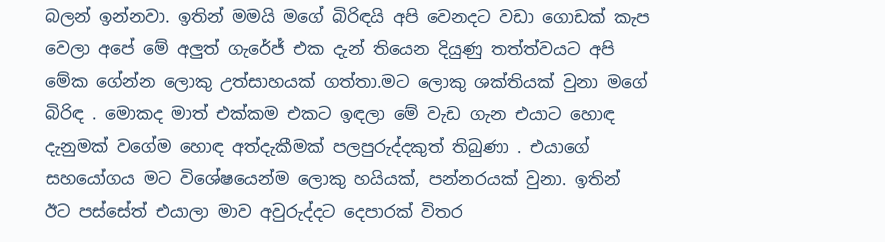බලන් ඉන්නවා. ඉතින් මමයි මගේ බිරිඳයි අපි වෙනදට වඩා ගොඩක් කැප වෙලා අපේ මේ අලුත් ගැරේජ් එක දැන් තියෙන දියුණු තත්ත්වයට අපි මේක ගේන්න ලොකු උත්සාහයක් ගත්තා.මට ලොකු ශක්තියක් වුනා මගේ බිරිඳ . මොකද මාත් එක්කම එකට ඉඳලා මේ වැඩ ගැන එයාට හොඳ දැනුමක් වගේම හොඳ අත්දැකීමක් පලපුරුද්දකුත් තිබුණා . එයාගේ සහයෝගය මට විශේෂයෙන්ම ලොකු හයියක්, පන්නරයක් වුනා. ඉතින් ඊට පස්සේත් එයාලා මාව අවුරුද්දට දෙපාරක් විතර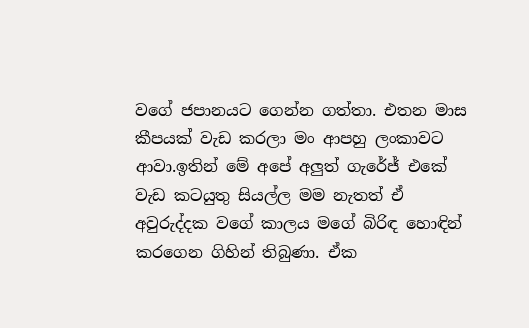වගේ ජපානයට ගෙන්න ගත්තා. එතන මාස කීපයක් වැඩ කරලා මං ආපහු ලංකාවට ආවා.ඉතින් මේ අපේ අලුත් ගැරේජ් එකේ වැඩ කටයුතු සියල්ල මම නැතත් ඒ අවුරුද්දක වගේ කාලය මගේ බිරිඳ හොඳින් කරගෙන ගිහින් තිබුණා. ඒක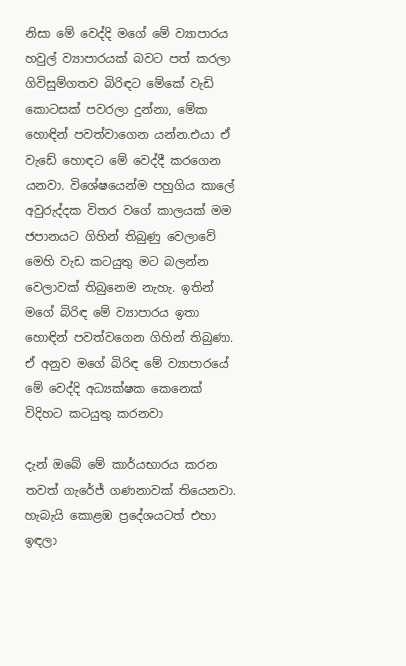නිසා මේ වෙද්දි මගේ මේ ව්‍යාපාරය හවුල් ව්‍යාපාරයක් බවට පත් කරලා ගිවිසුම්ගතව බිරිඳට මේකේ වැඩි කොටසක් පවරලා දුන්නා, මේක හොඳින් පවත්වාගෙන යන්න.එයා ඒ වැඩේ හොඳට මේ වෙද්දී කරගෙන යනවා. විශේෂයෙන්ම පහුගිය කාලේ අවුරුද්දක විතර වගේ කාලයක් මම ජපානයට ගිහින් තිබුණු වෙලාවේ මෙහි වැඩ කටයුතු මට බලන්න වෙලාවක් තිබුනෙම නැහැ. ඉතින් මගේ බිරිඳ මේ ව්‍යාපාරය ඉතා හොඳින් පවත්වගෙන ගිහින් තිබුණා. ඒ අනුව මගේ බිරිඳ මේ ව්‍යාපාරයේ මේ වෙද්දි අධ්‍යක්ෂක කෙනෙක් විදිහට කටයුතු කරනවා

දැන් ඔබේ මේ කාර්යභාරය කරන තවත් ගැරේජ් ගණනාවක් තියෙනවා. හැබැයි කොළඹ ප්‍රදේශයටත් එහා ඉඳලා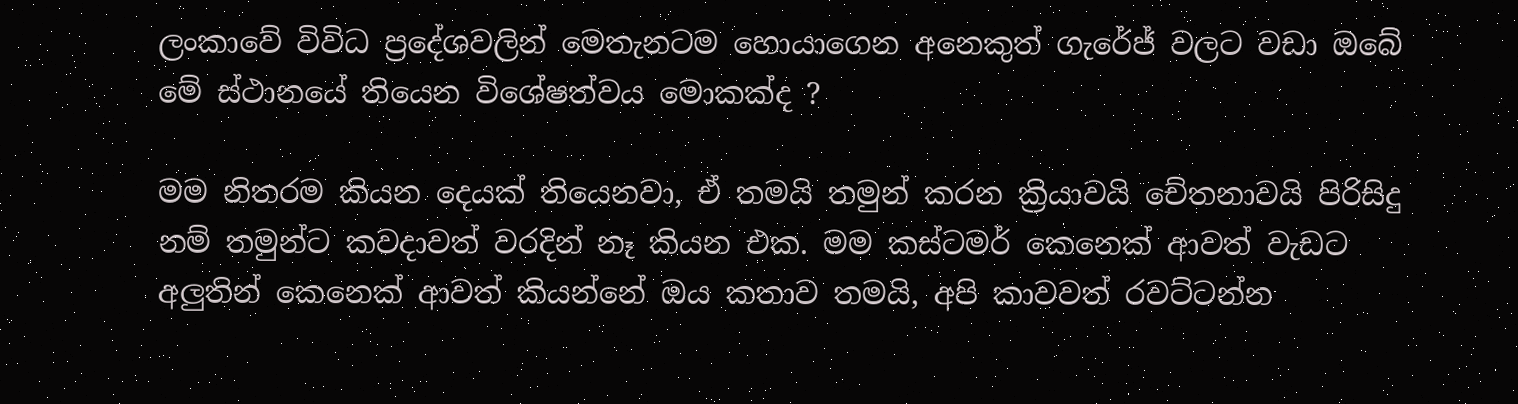ලංකාවේ විවිධ ප්‍රදේශවලින් මෙතැනටම හොයාගෙන අනෙකුත් ගැරේජ් වලට වඩා ඔබේ මේ ස්ථානයේ තියෙන විශේෂත්වය මොකක්ද ?

මම නිතරම කියන දෙයක් තියෙනවා, ඒ තමයි තමුන් කරන ක්‍රියාවයි චේතනාවයි පිරිසිදු නම් තමුන්ට කවදාවත් වරදින් නෑ කියන එක. මම කස්ටමර් කෙනෙක් ආවත් වැඩට අලුතින් කෙනෙක් ආවත් කියන්නේ ඔය කතාව තමයි, අපි කාවවත් රවට්ටන්න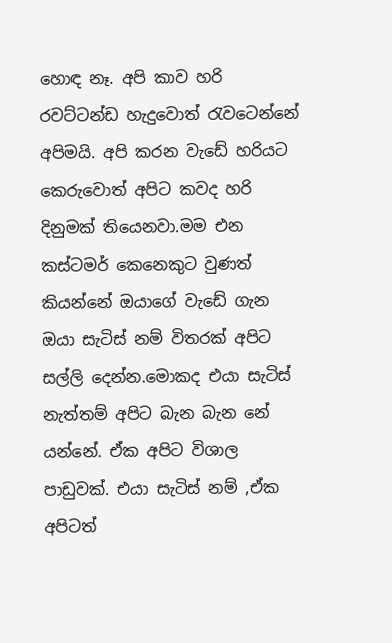හොඳ නෑ. අපි කාව හරි රවට්ටන්ඩ හැදුවොත් රැවටෙන්නේ අපිමයි. අපි කරන වැඩේ හරියට කෙරුවොත් අපිට කවද හරි දිනුමක් තියෙනවා.මම එන කස්ටමර් කෙනෙකුට වුණත් කියන්නේ ඔයාගේ වැඩේ ගැන ඔයා සැටිස් නම් විතරක් අපිට සල්ලි දෙන්න.මොකද එයා සැටිස් නැත්තම් අපිට බැන බැන නේ යන්නේ. ඒක අපිට විශාල පාඩුවක්. එයා සැටිස් නම් ,ඒක අපිටත්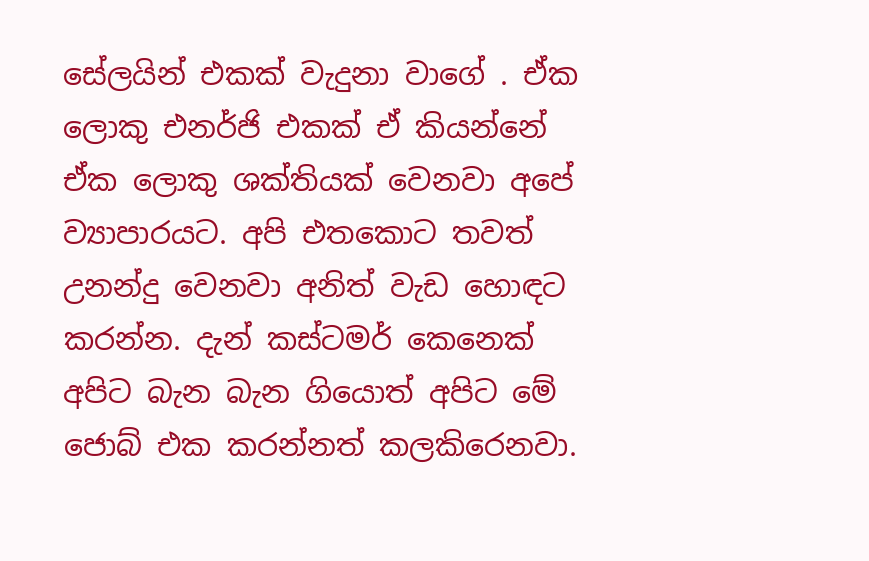සේලයින් එකක් වැදුනා වාගේ . ඒක ලොකු එනර්ජි එකක් ඒ කියන්නේ ඒක ලොකු ශක්තියක් වෙනවා අපේ ව්‍යාපාරයට. අපි එතකොට තවත් උනන්දු වෙනවා අනිත් වැඩ හොඳට කරන්න. දැන් කස්ටමර් කෙනෙක් අපිට බැන බැන ගියොත් අපිට මේ ජොබ් එක කරන්නත් කලකිරෙනවා.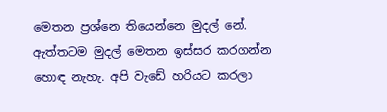මෙතන ප්‍රශ්නෙ තියෙන්නෙ මුදල් නේ. ඇත්තටම මුදල් මෙතන ඉස්සර කරගන්න හොඳ නැහැ. අපි වැඩේ හරියට කරලා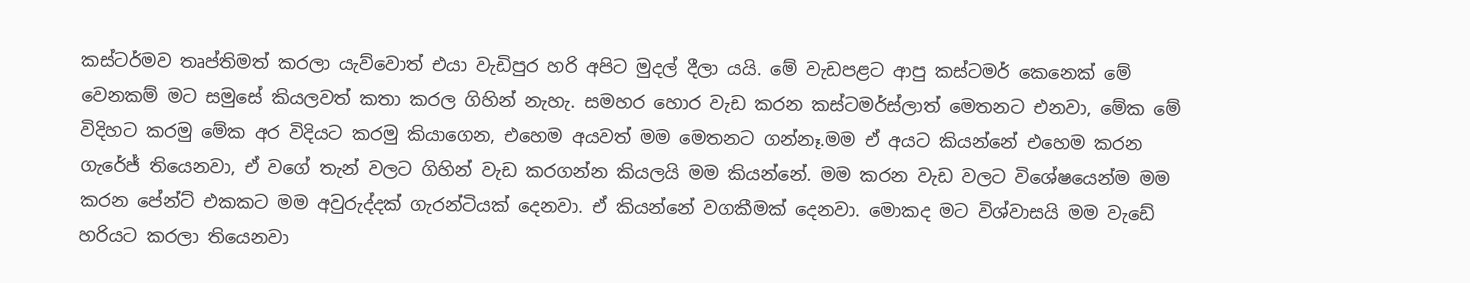කස්‌ටර්මව තෘප්තිමත් කරලා යැව්වොත් එයා වැඩිපුර හරි අපිට මුදල් දීලා යයි. මේ වැඩපළට ආපු කස්ටමර් කෙනෙක් මේ වෙනකම් මට සමුසේ කියලවත් කතා කරල ගිහින් නැහැ. සමහර හොර වැඩ කරන කස්ටමර්ස්ලාත් මෙතනට එනවා, මේක මේ විදිහට කරමු මේක අර විදියට කරමු කියාගෙන, එහෙම අයවත් මම මෙතනට ගන්නෑ.මම ඒ අයට කියන්නේ එහෙම කරන ගැරේජ් තියෙනවා, ඒ වගේ තැන් වලට ගිහින් වැඩ කරගන්න කියලයි මම කියන්නේ. මම කරන වැඩ වලට විශේෂයෙන්ම මම කරන පේන්ට් එකකට මම අවුරුද්දක් ගැරන්ටියක් දෙනවා. ඒ කියන්නේ වගකීමක් දෙනවා. මොකද මට විශ්වාසයි මම වැඩේ හරියට කරලා තියෙනවා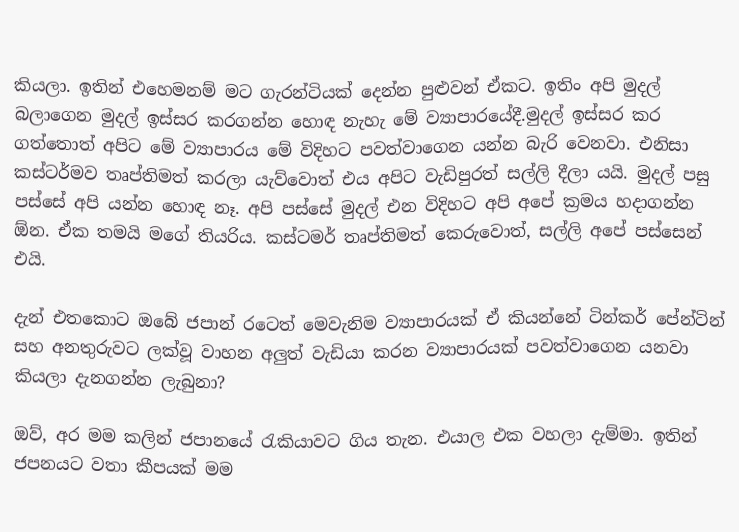කියලා. ඉතින් එහෙමනම් මට ගැරන්ටියක් දෙන්න පුළුවන් ඒකට. ඉතිං අපි මුදල් බලාගෙන මුදල් ඉස්සර කරගන්න හොඳ නැහැ මේ ව්‍යාපාරයේදී.මුදල් ඉස්සර කර ගත්තොත් අපිට මේ ව්‍යාපාරය මේ විදිහට පවත්වාගෙන යන්න බැරි වෙනවා. එනිසා කස්ටර්මව තෘප්තිමත් කරලා යැව්වොත් එය අපිට වැඩිපුරත් සල්ලි දීලා යයි. මුදල් පසු පස්සේ අපි යන්න හොඳ නෑ. අපි පස්සේ මුදල් එන විදිහට අපි අපේ ක්‍රමය හදාගන්න ඕන. ඒක තමයි මගේ තියරිය. කස්‌ටමර් තෘප්තිමත් කෙරුවොත්, සල්ලි අපේ පස්සෙන් එයි.

දැන් එතකොට ඔබේ ජපාන් රටෙත් මෙවැනිම ව්‍යාපාරයක් ඒ කියන්නේ ටින්කර් පේන්ටින් සහ අනතුරුවට ලක්වූ වාහන අලුත් වැඩියා කරන ව්‍යාපාරයක් පවත්වාගෙන යනවා කියලා දැනගන්න ලැබුනා?

ඔව්, අර මම කලින් ජපානයේ රැකියාවට ගිය තැන. එයාල එක වහලා දැම්මා. ඉතින් ජපනයට වතා කීපයක් මම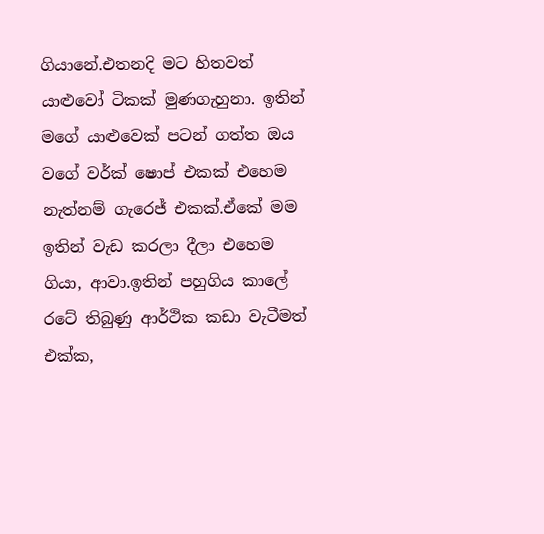ගියානේ.එතනදි මට හිතවත් යාළුවෝ ටිකක් මුණගැහුනා. ඉතින් මගේ යාළුවෙක් පටන් ගත්ත ඔය වගේ වර්ක් ෂොප් එකක් එහෙම නැත්නම් ගැරෙජ් එකක්.ඒකේ මම ඉතින් වැඩ කරලා දීලා එහෙම ගියා, ආවා.ඉතින් පහුගිය කාලේ රටේ තිබුණු ආර්ථික කඩා වැටීමත් එක්ක,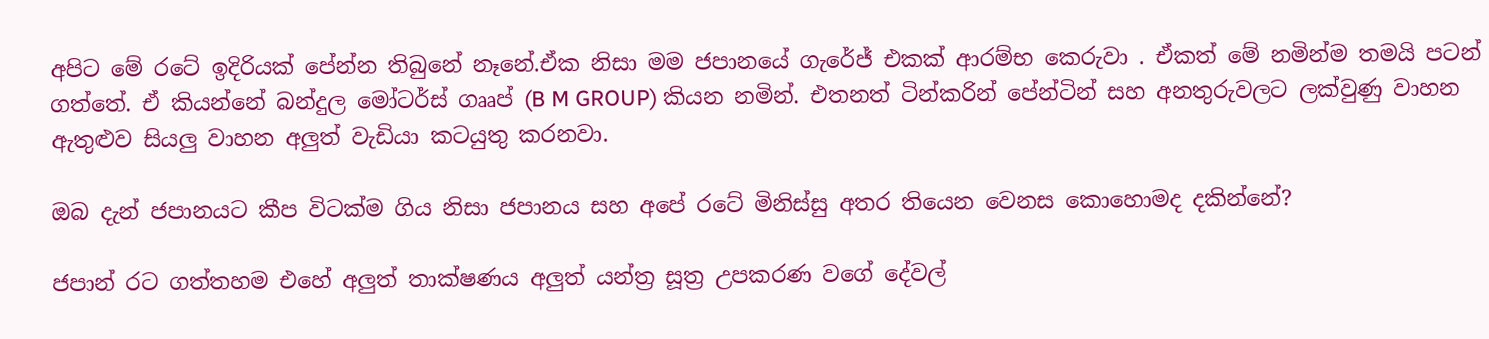අපිට මේ රටේ ඉදිරියක් පේන්න තිබුනේ නෑනේ.ඒක නිසා මම ජපානයේ ගැරේජ් එකක් ආරම්භ කෙරුවා . ඒකත් මේ නමින්ම තමයි පටන් ගත්තේ. ඒ කියන්නේ බන්දුල මෝටර්ස් ගෲප් (B M GROUP) කියන නමින්. එතනත් ටින්කරින් පේන්ටින් සහ අනතුරුවලට ලක්වුණු වාහන ඇතුළුව සියලු වාහන අලුත් වැඩියා කටයුතු කරනවා.

ඔබ දැන් ජපානයට කීප විටක්ම ගිය නිසා ජපානය සහ අපේ රටේ මිනිස්සු අතර තියෙන වෙනස කොහොමද දකින්නේ?

ජපාන් රට ගත්තහම එහේ අලුත් තාක්ෂණය අලුත් යන්ත්‍ර සූත්‍ර උපකරණ වගේ දේවල්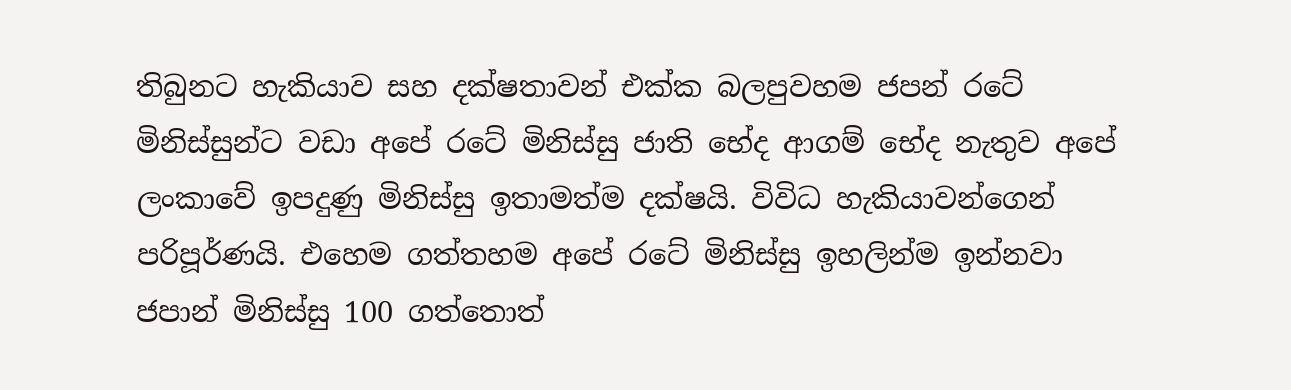තිබුනට හැකියාව සහ දක්ෂතාවන් එක්ක බලපුවහම ජපන් රටේ මිනිස්සුන්ට වඩා අපේ රටේ මිනිස්සු ජාති භේද ආගම් භේද නැතුව අපේ ලංකාවේ ඉපදුණු මිනිස්සු ඉතාමත්ම දක්ෂයි. විවිධ හැකියාවන්ගෙන් පරිපූර්ණයි. එහෙම ගත්තහම අපේ රටේ මිනිස්සු ඉහලින්ම ඉන්නවා
ජපාන් මිනිස්සු 100 ගත්තොත්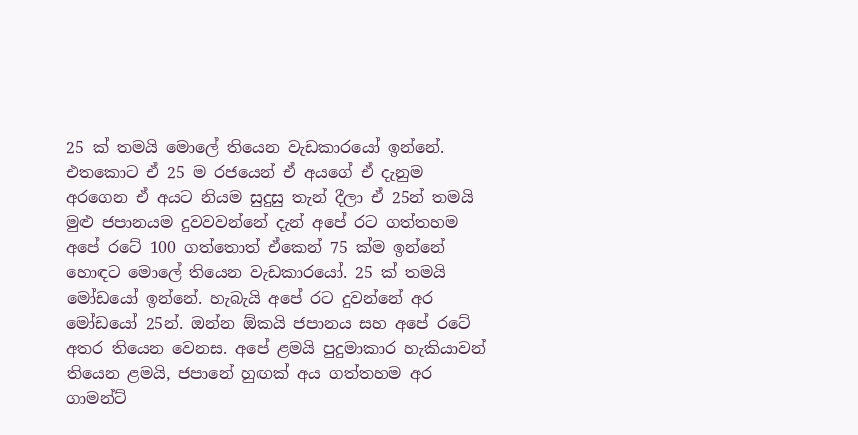25 ක් තමයි මොලේ තියෙන වැඩකාරයෝ ඉන්නේ. එතකොට ඒ 25 ම රජයෙන් ඒ අයගේ ඒ දැනුම අරගෙන ඒ අයට නියම සුදුසු තැන් දීලා ඒ 25න් තමයි මුළු ජපානයම දුවවවන්නේ දැන් අපේ රට ගත්තහම අපේ රටේ 100 ගත්තොත් ඒකෙන් 75 ක්ම ඉන්නේ හොඳට මොලේ තියෙන වැඩකාරයෝ. 25 ක් තමයි මෝඩයෝ ඉන්නේ. හැබැයි අපේ රට දුවන්නේ අර මෝඩයෝ 25න්. ඔන්න ඕකයි ජපානය සහ අපේ රටේ අතර තියෙන වෙනස. අපේ ළමයි පුදුමාකාර හැකියාවන් තියෙන ළමයි, ජපානේ හුඟක් අය ගත්තහම අර ගාමන්ට්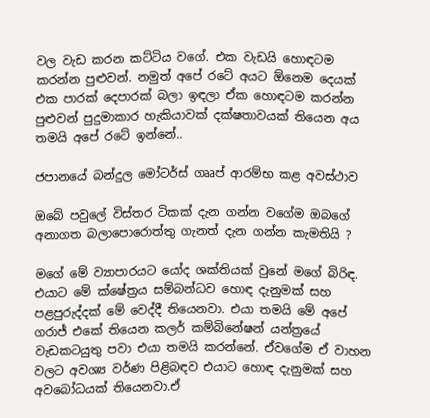වල වැඩ කරන කට්ටිය වගේ. එක වැඩයි හොඳටම කරන්න පුළුවන්. නමුත් අපේ රටේ අයට ඕනෙම දෙයක් එක පාරක් දෙපාරක් බලා ඉඳලා ඒක හොඳටම කරන්න පුළුවන් පුදුමාකාර හැකියාවක් දක්ෂතාවයක් තියෙන අය තමයි අපේ රටේ ඉන්නේ..

ජපානයේ බන්දුල මෝටර්ස් ගෲප් ආරම්භ කළ අවස්ථාව

ඔබේ පවුලේ විස්තර ටිකක් දැන ගන්න වගේම ඔබගේ අනාගත බලාපොරොත්තු ගැනත් දැන ගන්න කැමතියි ?

මගේ මේ ව්‍යාපාරයට යෝද ශක්තියක් වුනේ මගේ බිරිඳ. එයාට මේ ක්ෂේත්‍රය සම්බන්ධව හොඳ දැනුමක් සහ පළපුරුද්දක් මේ වෙද්දී තියෙනවා. එයා තමයි මේ අපේ ගරාජ් එකේ තියෙන කලර් කම්බිනේෂන් යන්ත්‍රයේ වැඩකටයුතු පවා එයා තමයි කරන්නේ. ඒවගේම ඒ වාහන වලට අවශ්‍ය වර්ණ පිළිබඳව එයාට හොඳ දැනුමක් සහ අවබෝධයක් තියෙනවා.ඒ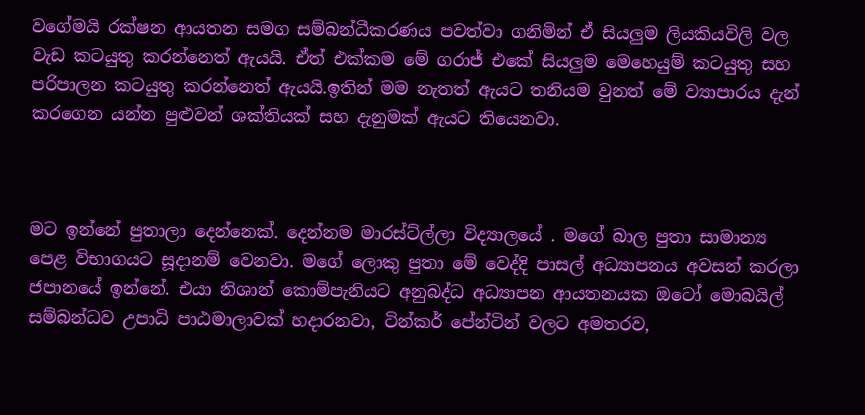වගේමයි රක්ෂන ආයතන සමග සම්බන්ධීකරණය පවත්වා ගනිමින් ඒ සියලුම ලියකියවිලි වල වැඩ කටයුතු කරන්නෙත් ඇයයි. ඒත් එක්කම මේ ගරාජ් එකේ සියලුම මෙහෙයුම් කටයුතු සහ පරිපාලන කටයුතු කරන්නෙත් ඇයයි.ඉතින් මම නැතත් ඇයට තනියම වුනත් මේ ව්‍යාපාරය දැන් කරගෙන යන්න පුළුවන් ශක්තියක් සහ දැනුමක් ඇයට තියෙනවා.



මට ඉන්නේ පුතාලා දෙන්නෙක්. දෙන්නම මාරස්ට්ල්ලා විද්‍යාලයේ . මගේ බාල පුතා සාමාන්‍ය පෙළ විභාගයට සූදානම් වෙනවා. මගේ ලොකු පුතා මේ වෙද්දි පාසල් අධ්‍යාපනය අවසන් කරලා ජපානයේ ඉන්නේ. එයා නිශාන් කොම්පැනියට අනුබද්ධ අධ්‍යාපන ආයතනයක ඔටෝ මොබයිල් සම්බන්ධව උපාධි පාඨමාලාවක් හදාරනවා, ටින්කර් පේන්ටින් වලට අමතරව,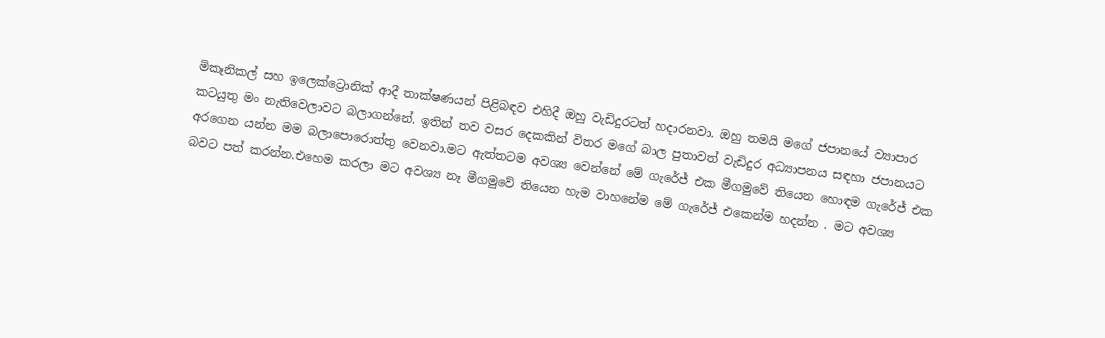මිකෑනිකල් සහ ඉලෙක්ට්‍රොනික් ආදී තාක්ෂණයන් පිළිබඳව එහිදී ඔහු වැඩිදුරටත් හදාරනවා. ඔහු තමයි මගේ ජපානයේ ව්‍යාපාර කටයුතු මං නැතිවෙලාවට බලාගන්නේ. ඉතින් තව වසර දෙකකින් විතර මගේ බාල පුතාවත් වැඩිදුර අධ්‍යාපනය සඳහා ජපානයට අරගෙන යන්න මම බලාපොරොත්තු වෙනවා.මට ඇත්තටම අවශ්‍ය වෙන්නේ මේ ගැරේජ් එක මීගමුවේ තියෙන හොඳම ගැරේජ් එක බවට පත් කරන්න.එහෙම කරලා මට අවශ්‍ය නෑ මීගමුවේ තියෙන හැම වාහනේම මේ ගැරේජ් එකෙන්ම හදන්න . මට අවශ්‍ය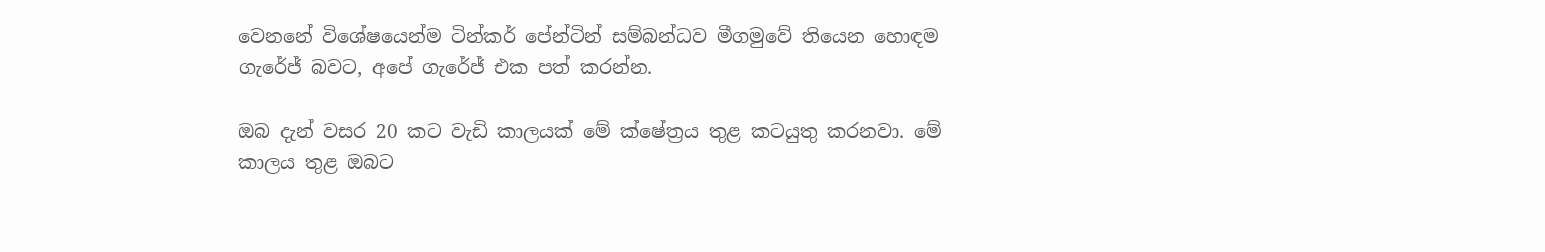වෙනනේ විශේෂයෙන්ම ටින්කර් පේන්ටින් සම්බන්ධව මීගමුවේ තියෙන හොඳම ගැරේජ් බවට, අපේ ගැරේජ් එක පත් කරන්න.

ඔබ දැන් වසර 20 කට වැඩි කාලයක් මේ ක්ෂේත්‍රය තුළ කටයුතු කරනවා. මේ කාලය තුළ ඔබට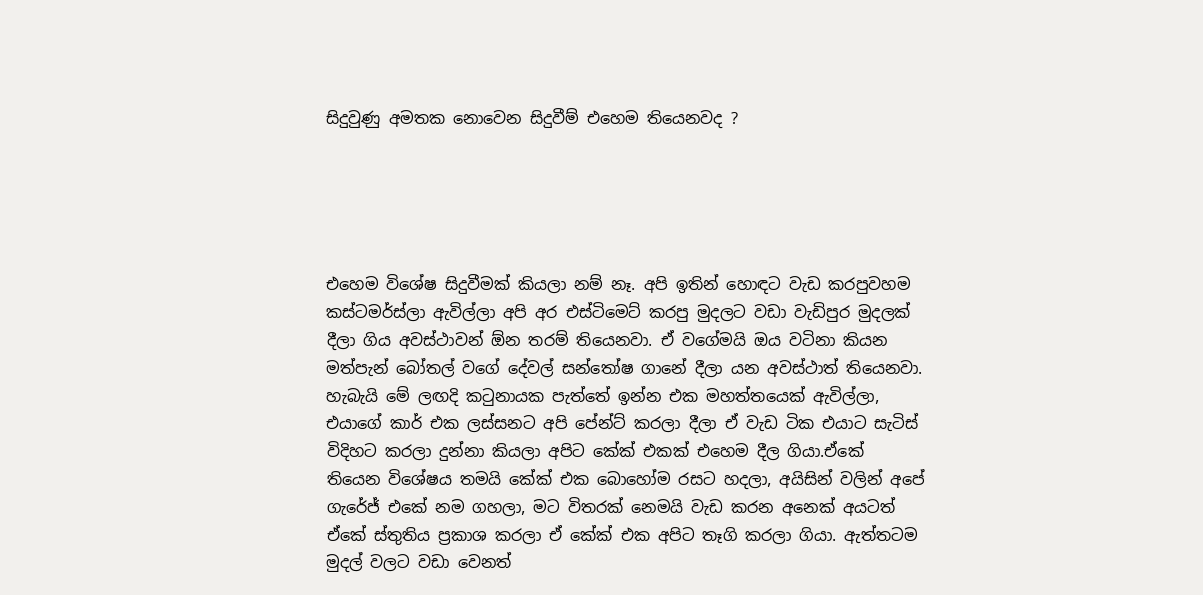සිදුවුණු අමතක නොවෙන සිදුවීම් එහෙම තියෙනවද ?





එහෙම විශේෂ සිදුවීමක් කියලා නම් නෑ. අපි ඉතින් හොඳට වැඩ කරපුවහම කස්ටමර්ස්ලා ඇවිල්ලා අපි අර එස්ටිමෙට් කරපු මුදලට වඩා වැඩිපුර මුදලක් දීලා ගිය අවස්ථාවන් ඕන තරම් තියෙනවා. ඒ වගේමයි ඔය වටිනා කියන මත්පැන් බෝතල් වගේ දේවල් සන්තෝෂ ගානේ දීලා යන අවස්ථාත් තියෙනවා. හැබැයි මේ ලඟදි කටුනායක පැත්තේ ඉන්න එක මහත්තයෙක් ඇවිල්ලා, එයාගේ කාර් එක ලස්සනට අපි පේන්ට් කරලා දීලා ඒ වැඩ ටික එයාට සැටිස් විදිහට කරලා දුන්නා කියලා අපිට කේක් එකක් එහෙම දීල ගියා.ඒකේ තියෙන විශේෂය තමයි කේක් එක බොහෝම රසට හදලා, අයිසින් වලින් අපේ ගැරේජ් එකේ නම ගහලා, මට විතරක් නෙමයි වැඩ කරන අනෙක් අයටත් ඒකේ ස්තුතිය ප්‍රකාශ කරලා ඒ කේක් එක අපිට තෑගි කරලා ගියා. ඇත්තටම මුදල් වලට වඩා වෙනත්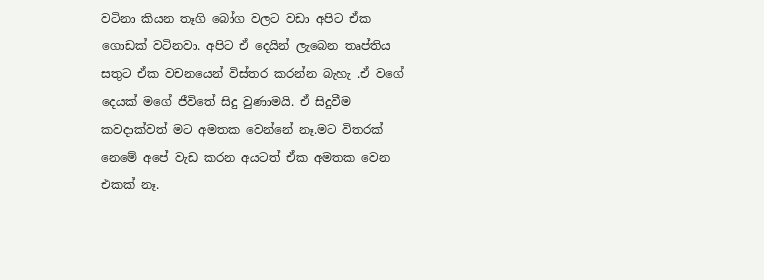වටිනා කියන තෑගි බෝග වලට වඩා අපිට ඒක ගොඩක් වටිනවා. අපිට ඒ දෙයින් ලැබෙන තෘප්තිය සතුට ඒක වචනයෙන් විස්තර කරන්න බැහැ .ඒ වගේ දෙයක් මගේ ජීවිතේ සිදු වුණාමයි. ඒ සිදුවීම කවදාක්වත් මට අමතක වෙන්නේ නෑ.මට විතරක් නෙමේ අපේ වැඩ කරන අයටත් ඒක අමතක වෙන එකක් නෑ.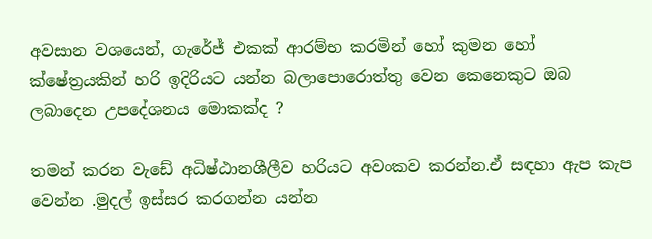අවසාන වශයෙන්, ගැරේජ් එකක් ආරම්භ කරමින් හෝ කුමන හෝ ක්ෂේත්‍රයකින් හරි ඉදිරියට යන්න බලාපොරොත්තු වෙන කෙනෙකුට ඔබ ලබාදෙන උපදේශනය මොකක්ද ?

තමන් කරන වැඩේ අධිෂ්ඨානශීලීව හරියට අවංකව කරන්න.ඒ සඳහා ඇප කැප වෙන්න .මුදල් ඉස්සර කරගන්න යන්න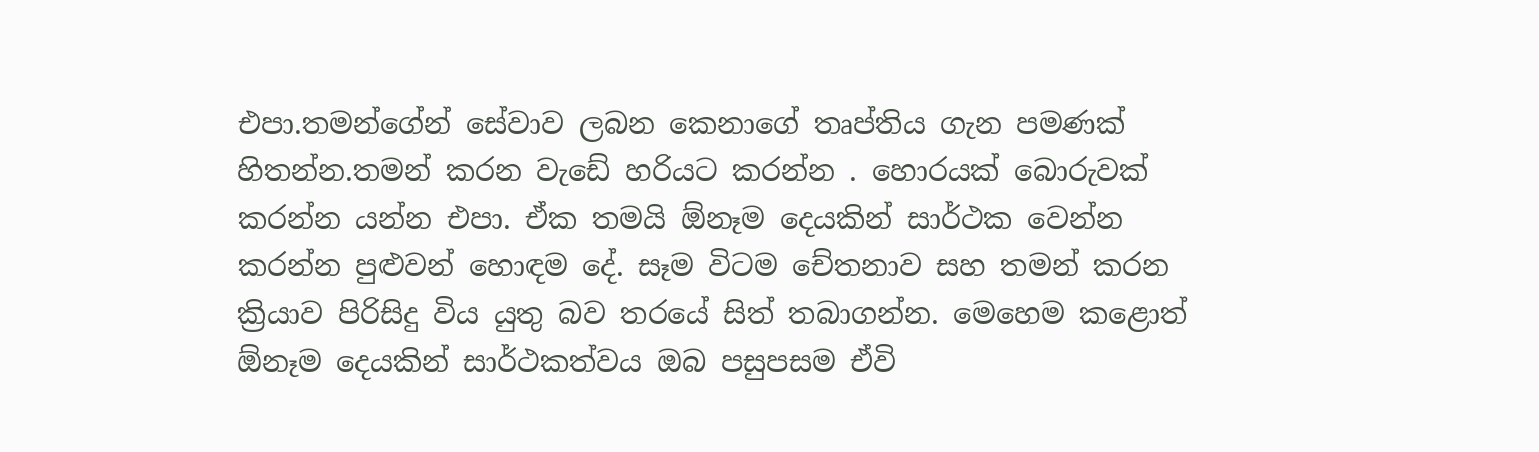එපා.තමන්ගේන් සේවාව ලබන කෙනාගේ තෘප්තිය ගැන පමණක් හිතන්න.තමන් කරන වැඩේ හරියට කරන්න . හොරයක් බොරුවක් කරන්න යන්න එපා. ඒක තමයි ඕනෑම දෙයකින් සාර්ථක වෙන්න කරන්න පුළුවන් හොඳම දේ. සෑම විටම චේතනාව සහ තමන් කරන ක්‍රියාව පිරිසිදු විය යුතු බව තරයේ සිත් තබාගන්න. මෙහෙම කළොත් ඕනෑම දෙයකින් සාර්ථකත්වය ඔබ පසුපසම ඒවි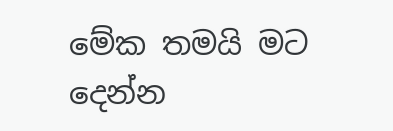මේක තමයි මට දෙන්න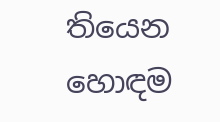තියෙන හොඳම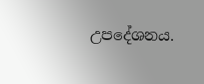උපදේශනය.